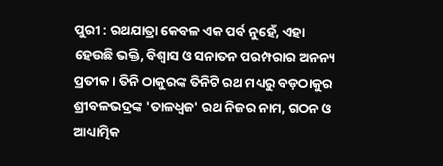ପୁରୀ : ରଥଯାତ୍ରା କେବଳ ଏକ ପର୍ବ ନୁହେଁ, ଏହା ହେଉଛି ଭକ୍ତି, ବିଶ୍ୱାସ ଓ ସନାତନ ପରମ୍ପରାର ଅନନ୍ୟ ପ୍ରତୀକ। ତିନି ଠାକୁରଙ୍କ ତିନିଟି ରଥ ମଧ୍ୟରୁ ବଡ଼ଠାକୁର ଶ୍ରୀବଳଭଦ୍ରଙ୍କ 'ତାଳଧ୍ୱଜ' ରଥ ନିଜର ନାମ, ଗଠନ ଓ ଆଧ୍ୟାତ୍ମିକ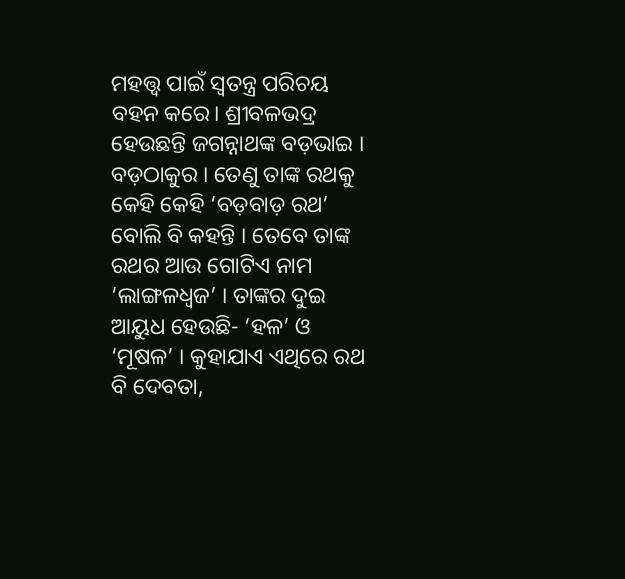ମହତ୍ତ୍ୱ ପାଇଁ ସ୍ୱତନ୍ତ୍ର ପରିଚୟ ବହନ କରେ। ଶ୍ରୀବଳଭଦ୍ର ହେଉଛନ୍ତି ଜଗନ୍ନାଥଙ୍କ ବଡ଼ଭାଇ । ବଡ଼ଠାକୁର । ତେଣୁ ତାଙ୍କ ରଥକୁ କେହି କେହି ‘ବଡ଼ବାଡ଼ ରଥ’ ବୋଲି ବି କହନ୍ତି । ତେବେ ତାଙ୍କ ରଥର ଆଉ ଗୋଟିଏ ନାମ ‘ଲାଙ୍ଗଳଧ୍ୱଜ’ । ତାଙ୍କର ଦୁଇ ଆୟୁଧ ହେଉଛି- ‘ହଳ’ ଓ ‘ମୂଷଳ’ । କୁହାଯାଏ ଏଥିରେ ରଥ ବି ଦେବତା,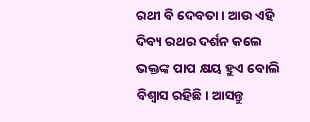ରଥୀ ବି ଦେବତା। ଆଉ ଏହି ଦିବ୍ୟ ରଥର ଦର୍ଶନ କଲେ ଭକ୍ତଙ୍କ ପାପ କ୍ଷୟ ହୁଏ ବୋଲି ବିଶ୍ୱାସ ରହିଛି। ଆସନ୍ତୁ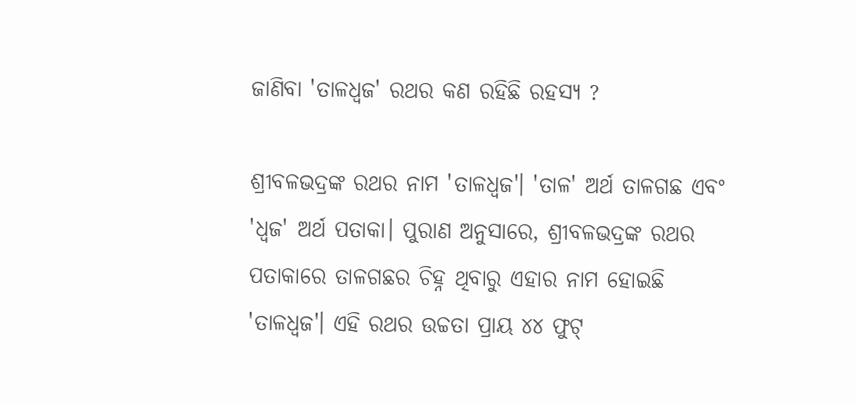ଜାଣିବା 'ତାଳଧ୍ୱଜ' ରଥର କଣ ରହିଛି ରହସ୍ୟ ?

ଶ୍ରୀବଳଭଦ୍ରଙ୍କ ରଥର ନାମ 'ତାଳଧ୍ୱଜ'। 'ତାଳ' ଅର୍ଥ ତାଳଗଛ ଏବଂ 'ଧ୍ୱଜ' ଅର୍ଥ ପତାକା। ପୁରାଣ ଅନୁସାରେ, ଶ୍ରୀବଳଭଦ୍ରଙ୍କ ରଥର ପତାକାରେ ତାଳଗଛର ଚିହ୍ନ ଥିବାରୁ ଏହାର ନାମ ହୋଇଛି 'ତାଳଧ୍ୱଜ'। ଏହି ରଥର ଉଚ୍ଚତା ପ୍ରାୟ ୪୪ ଫୁଟ୍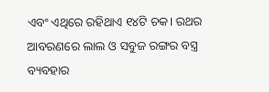ଏବଂ ଏଥିରେ ରହିଥାଏ ୧୪ଟି ଚକ। ରଥର ଆବରଣରେ ଲାଲ ଓ ସବୁଜ ରଙ୍ଗର ବସ୍ତ୍ର ବ୍ୟବହାର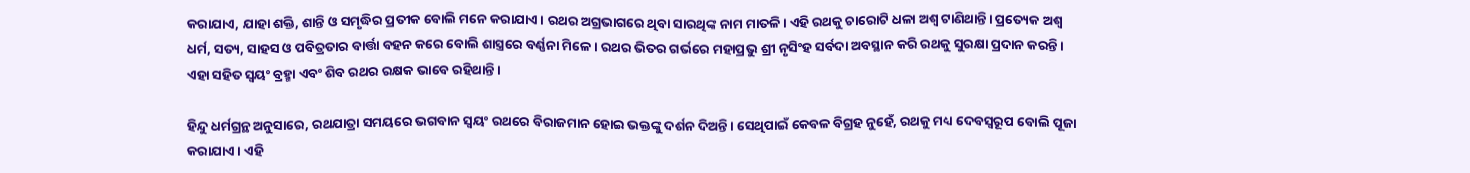କରାଯାଏ, ଯାହା ଶକ୍ତି, ଶାନ୍ତି ଓ ସମୃଦ୍ଧିର ପ୍ରତୀକ ବୋଲି ମନେ କରାଯାଏ। ରଥର ଅଗ୍ରଭାଗରେ ଥିବା ସାରଥିଙ୍କ ନାମ ମାତଳି। ଏହି ରଥକୁ ଚାରୋଟି ଧଳା ଅଶ୍ୱ ଟାଣିଥାନ୍ତି। ପ୍ରତ୍ୟେକ ଅଶ୍ୱ ଧର୍ମ, ସତ୍ୟ, ସାହସ ଓ ପବିତ୍ରତାର ବାର୍ତ୍ତା ବହନ କରେ ବୋଲି ଶାସ୍ତ୍ରରେ ବର୍ଣ୍ଣନା ମିଳେ। ରଥର ଭିତର ଗର୍ଭରେ ମହାପ୍ରଭୁ ଶ୍ରୀ ନୃସିଂହ ସର୍ବଦା ଅବସ୍ଥାନ କରି ରଥକୁ ସୁରକ୍ଷା ପ୍ରଦାନ କରନ୍ତି। ଏହା ସହିତ ସ୍ୱୟଂ ବ୍ରହ୍ମା ଏବଂ ଶିବ ରଥର ରକ୍ଷକ ଭାବେ ରହିଥାନ୍ତି।

ହିନ୍ଦୁ ଧର୍ମଗ୍ରନ୍ଥ ଅନୁସାରେ, ରଥଯାତ୍ରା ସମୟରେ ଭଗବାନ ସ୍ୱୟଂ ରଥରେ ବିରାଜମାନ ହୋଇ ଭକ୍ତଙ୍କୁ ଦର୍ଶନ ଦିଅନ୍ତି। ସେଥିପାଇଁ କେବଳ ବିଗ୍ରହ ନୁହେଁ, ରଥକୁ ମଧ୍ୟ ଦେବସ୍ୱରୂପ ବୋଲି ପୂଜା କରାଯାଏ। ଏହି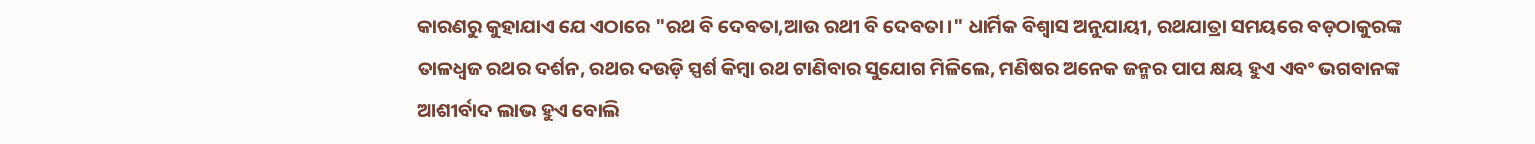କାରଣରୁ କୁହାଯାଏ ଯେ ଏଠାରେ "ରଥ ବି ଦେବତା,ଆଉ ରଥୀ ବି ଦେବତା।" ଧାର୍ମିକ ବିଶ୍ୱାସ ଅନୁଯାୟୀ, ରଥଯାତ୍ରା ସମୟରେ ବଡ଼ଠାକୁରଙ୍କ ତାଳଧ୍ୱଜ ରଥର ଦର୍ଶନ, ରଥର ଦଉଡ଼ି ସ୍ପର୍ଶ କିମ୍ବା ରଥ ଟାଣିବାର ସୁଯୋଗ ମିଳିଲେ, ମଣିଷର ଅନେକ ଜନ୍ମର ପାପ କ୍ଷୟ ହୁଏ ଏବଂ ଭଗବାନଙ୍କ ଆଶୀର୍ବାଦ ଲାଭ ହୁଏ ବୋଲି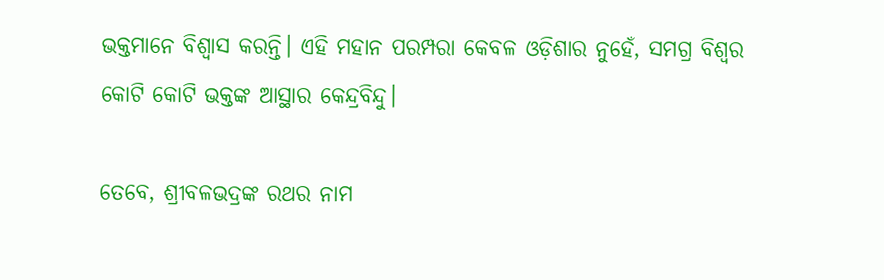ଭକ୍ତମାନେ ବିଶ୍ୱାସ କରନ୍ତି। ଏହି ମହାନ ପରମ୍ପରା କେବଳ ଓଡ଼ିଶାର ନୁହେଁ, ସମଗ୍ର ବିଶ୍ୱର କୋଟି କୋଟି ଭକ୍ତଙ୍କ ଆସ୍ଥାର କେନ୍ଦ୍ରବିନ୍ଦୁ।

ତେବେ, ଶ୍ରୀବଳଭଦ୍ରଙ୍କ ରଥର ନାମ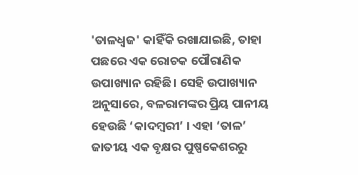'ତାଳଧ୍ୱଜ' କାହିଁକି ରଖାଯାଇଛି, ତାହା ପଛରେ ଏକ ରୋଚକ ପୌରାଣିକ ଉପାଖ୍ୟାନ ରହିଛି। ସେହି ଉପାଖ୍ୟାନ ଅନୁସାରେ, ବଳରାମଙ୍କର ପ୍ରିୟ ପାନୀୟ ହେଉଛି ‘କାଦମ୍ବରୀ’ । ଏହା ‘ତାଳ’ ଜାତୀୟ ଏକ ବୃକ୍ଷର ପୁଷ୍ପକେଶରରୁ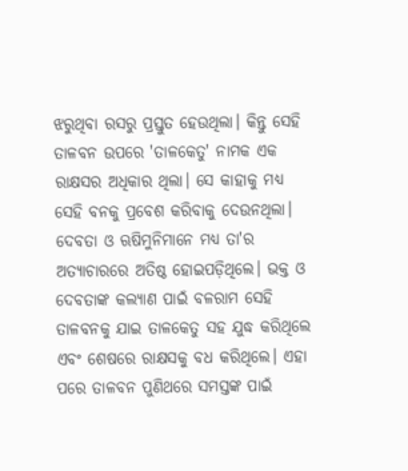ଝରୁଥିବା ରସରୁ ପ୍ରସ୍ତୁତ ହେଉଥିଲା। କିନ୍ତୁ ସେହି ତାଳବନ ଉପରେ 'ତାଳକେତୁ' ନାମକ ଏକ ରାକ୍ଷସର ଅଧିକାର ଥିଲା। ସେ କାହାକୁ ମଧ୍ୟ ସେହି ବନକୁ ପ୍ରବେଶ କରିବାକୁ ଦେଉନଥିଲା। ଦେବତା ଓ ଋଷିମୁନିମାନେ ମଧ୍ୟ ତା'ର ଅତ୍ୟାଚାରରେ ଅତିଷ୍ଠ ହୋଇପଡ଼ିଥିଲେ। ଭକ୍ତ ଓ ଦେବତାଙ୍କ କଲ୍ୟାଣ ପାଇଁ ବଳରାମ ସେହି ତାଳବନକୁ ଯାଇ ତାଳକେତୁ ସହ ଯୁଦ୍ଧ କରିଥିଲେ ଏବଂ ଶେଷରେ ରାକ୍ଷସକୁ ବଧ କରିଥିଲେ। ଏହା ପରେ ତାଳବନ ପୁଣିଥରେ ସମସ୍ତଙ୍କ ପାଇଁ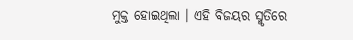ମୁକ୍ତ ହୋଇଥିଲା । ଏହି ବିଜୟର ସ୍ମୃତିରେ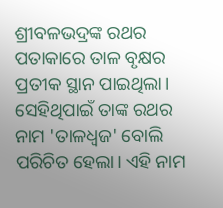ଶ୍ରୀବଳଭଦ୍ରଙ୍କ ରଥର ପତାକାରେ ତାଳ ବୃକ୍ଷର ପ୍ରତୀକ ସ୍ଥାନ ପାଇଥିଲା। ସେହିଥିପାଇଁ ତାଙ୍କ ରଥର ନାମ 'ତାଳଧ୍ୱଜ' ବୋଲି ପରିଚିତ ହେଲା। ଏହି ନାମ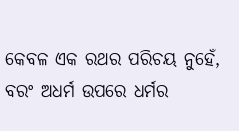କେବଳ ଏକ ରଥର ପରିଚୟ ନୁହେଁ, ବରଂ ଅଧର୍ମ ଉପରେ ଧର୍ମର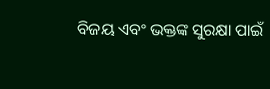ବିଜୟ ଏବଂ ଭକ୍ତଙ୍କ ସୁରକ୍ଷା ପାଇଁ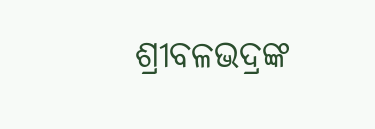ଶ୍ରୀବଳଭଦ୍ରଙ୍କ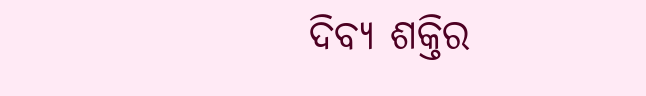ଦିବ୍ୟ ଶକ୍ତିର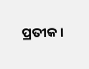ପ୍ରତୀକ।